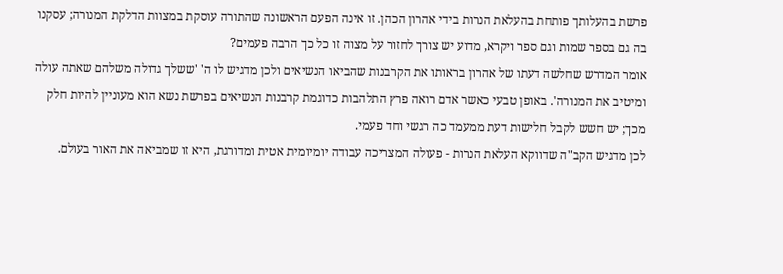פרשת בהעלותך פותחת בהעלאת הנרות בידי אהרון הכהן. זו אינה הפעם הראשונה שהתורה עוסקת במצוות הדלקת המנורה; עסקנו בה גם בספר שמות וגם ספר ויקרא, מדוע יש צורך לחזור על מצוה זו כל כך הרבה פעמים?
אומר המדרש שחלשה דעתו של אהרון בראותו את הקרבנות שהביאו הנשיאים ולכן מדגיש לו ה' 'ששלך גדולה משלהם שאתה עולה ומיטיב את המנורה'. באופן טבעי כאשר אדם רואה פרץ התלהבות כדוגמת קרבנות הנשיאים בפרשת נשא הוא מעוניין להיות חלק מכך; יש חשש לקבל חלישות דעת ממעמד כה רגשי וחד פעמי.
לכן מדגיש הקב"ה שדווקא העלאת הנרות - פעולה המצריכה עבודה יומיומית אטית ומדורגת, היא זו שמביאה את האור בעולם.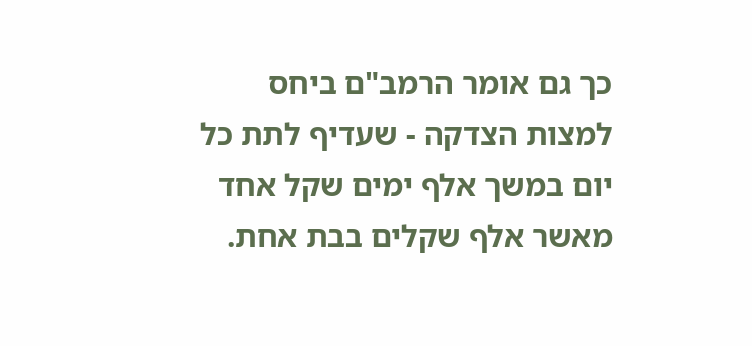כך גם אומר הרמב"ם ביחס למצות הצדקה - שעדיף לתת כל יום במשך אלף ימים שקל אחד מאשר אלף שקלים בבת אחת.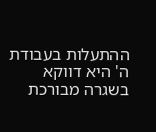ההתעלות בעבודת ה' היא דווקא בשגרה מבורכת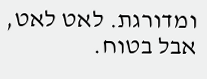ומדורגת. לאט לאט, אבל בטוח.